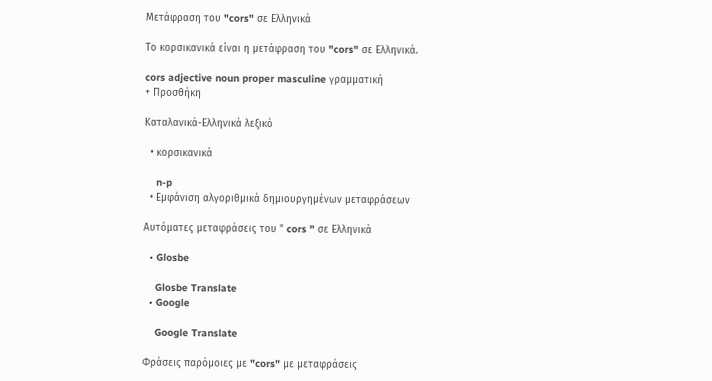Μετάφραση του "cors" σε Ελληνικά

Το κορσικανικά είναι η μετάφραση του "cors" σε Ελληνικά.

cors adjective noun proper masculine γραμματική
+ Προσθήκη

Καταλανικά-Ελληνικά λεξικό

  • κορσικανικά

    n-p
  • Εμφάνιση αλγοριθμικά δημιουργημένων μεταφράσεων

Αυτόματες μεταφράσεις του " cors " σε Ελληνικά

  • Glosbe

    Glosbe Translate
  • Google

    Google Translate

Φράσεις παρόμοιες με "cors" με μεταφράσεις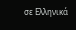σε Ελληνικά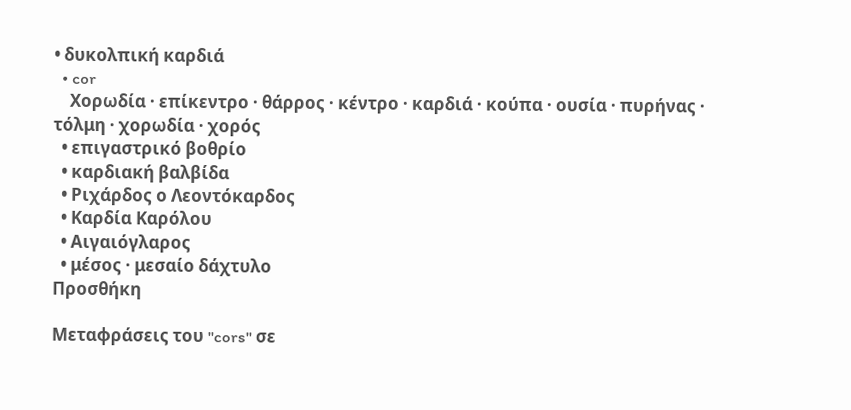• δυκολπική καρδιά
  • cor
    Χορωδία · επίκεντρο · θάρρος · κέντρο · καρδιά · κούπα · ουσία · πυρήνας · τόλμη · χορωδία · χορός
  • επιγαστρικό βοθρίο
  • καρδιακή βαλβίδα
  • Ριχάρδος ο Λεοντόκαρδος
  • Καρδία Καρόλου
  • Αιγαιόγλαρος
  • μέσος · μεσαίο δάχτυλο
Προσθήκη

Μεταφράσεις του "cors" σε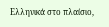Ελληνικά στο πλαίσιο,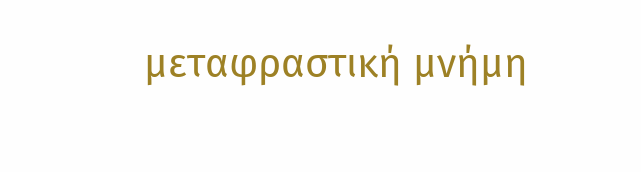μεταφραστική μνήμη